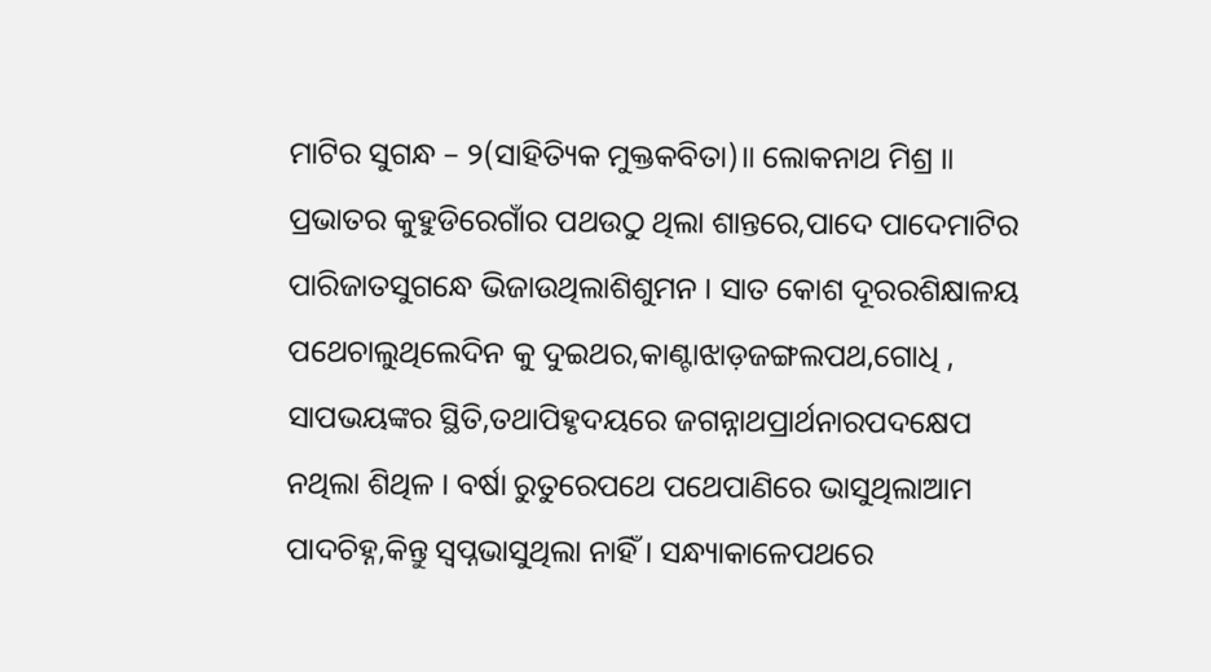ମାଟିର ସୁଗନ୍ଧ – ୨(ସାହିତ୍ୟିକ ମୁକ୍ତକବିତା)॥ ଲୋକନାଥ ମିଶ୍ର ॥ ପ୍ରଭାତର କୁହୁଡିରେଗାଁର ପଥଉଠୁ ଥିଲା ଶାନ୍ତରେ,ପାଦେ ପାଦେମାଟିର ପାରିଜାତସୁଗନ୍ଧେ ଭିଜାଉଥିଲାଶିଶୁମନ । ସାତ କୋଶ ଦୂରରଶିକ୍ଷାଳୟ ପଥେଚାଲୁଥିଲେଦିନ କୁ ଦୁଇଥର,କାଣ୍ଟାଝାଡ଼ଜଙ୍ଗଲପଥ,ଗୋଧି , ସାପଭୟଙ୍କର ସ୍ଥିତି,ତଥାପିହୃଦୟରେ ଜଗନ୍ନାଥପ୍ରାର୍ଥନାରପଦକ୍ଷେପ ନଥିଲା ଶିଥିଳ । ବର୍ଷା ରୁତୁରେପଥେ ପଥେପାଣିରେ ଭାସୁଥିଲାଆମ ପାଦଚିହ୍ନ,କିନ୍ତୁ ସ୍ୱପ୍ନଭାସୁଥିଲା ନାହିଁ । ସନ୍ଧ୍ୟାକାଳେପଥରେ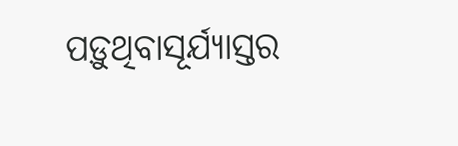ପଡ଼ୁଥିବାସୂର୍ଯ୍ୟାସ୍ତର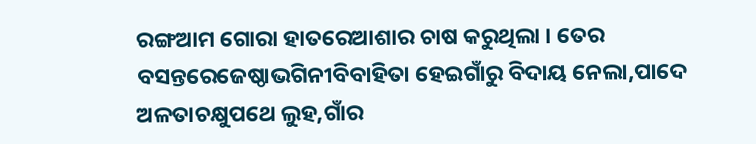ରଙ୍ଗଆମ ଗୋରା ହାତରେଆଶାର ଚାଷ କରୁଥିଲା । ତେର ବସନ୍ତରେଜେଷ୍ଠାଭଗିନୀବିବାହିତା ହେଇଗାଁରୁ ବିଦାୟ ନେଲା,ପାଦେ ଅଳତାଚକ୍ଷୁପଥେ ଲୁହ,ଗାଁର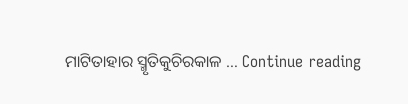ମାଟିତାହାର ସ୍ମୃତିକୁଚିରକାଳ … Continue reading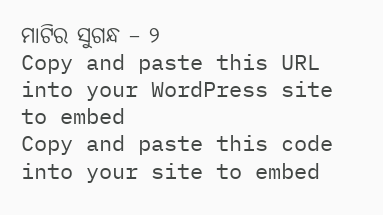ମାଟିର ସୁଗନ୍ଧ – ୨
Copy and paste this URL into your WordPress site to embed
Copy and paste this code into your site to embed